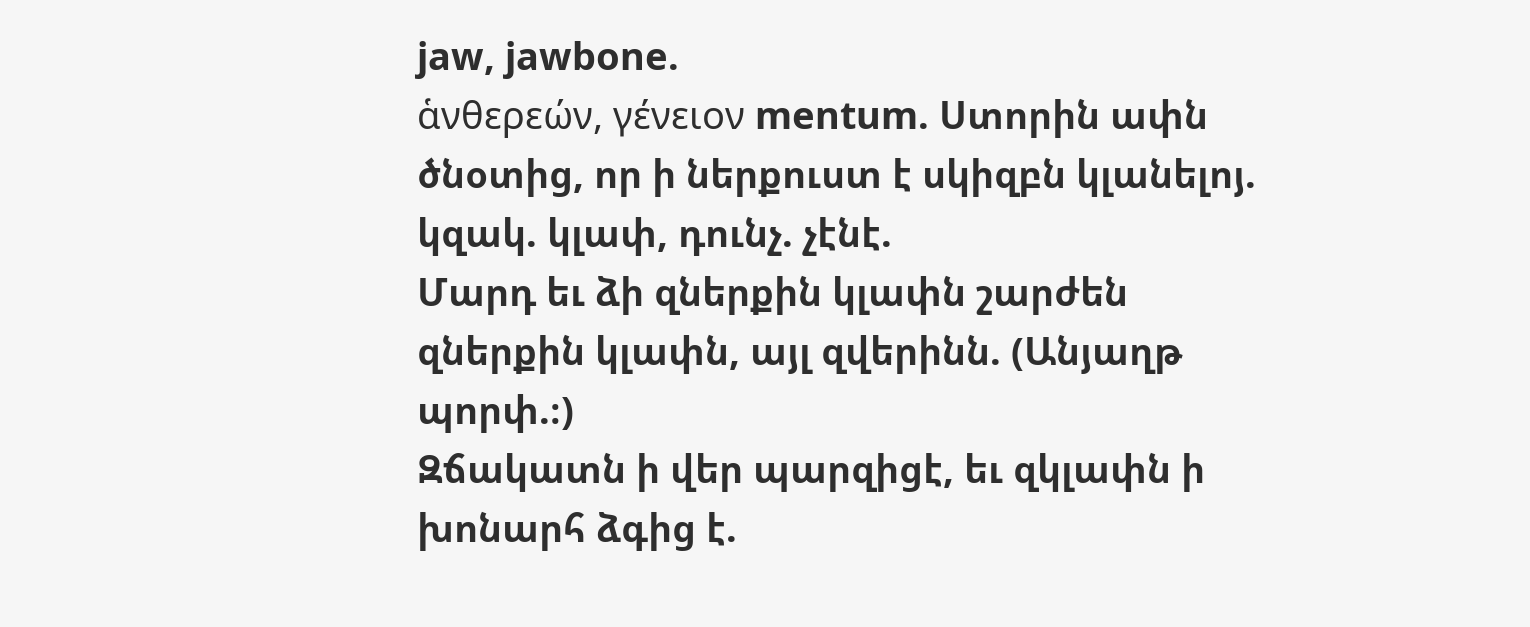jaw, jawbone.
ἁνθερεών, γένειον mentum. Ստորին ափն ծնօտից, որ ի ներքուստ է սկիզբն կլանելոյ. կզակ. կլափ, դունչ. չէնէ.
Մարդ եւ ձի զներքին կլափն շարժեն զներքին կլափն, այլ զվերինն. (Անյաղթ պորփ.։)
Զճակատն ի վեր պարզիցէ, եւ զկլափն ի խոնարհ ձգից է.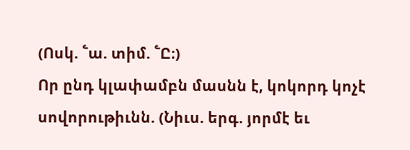(Ոսկ. ՟ա. տիմ. ՟Ը։)
Որ ընդ կլափամբն մասնն է, կոկորդ կոչէ սովորութիւնն. (Նիւս. երգ. յորմէ եւ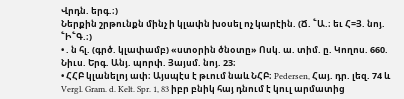Վրդն. երգ.։)
Ներքին շրթունքն մինչ ի կլափն խօսել ոչ կարէին. (Ճ. ՟Ա.։ եւ Հ=Յ. նոյ. ՟Ի՟Գ.։)
• . ն հլ. (գրծ. կլափամբ) «ստօրին ծնօտը» Ոսկ. ա. տիմ. ը. Կողոս. 660. Նիւս. Երգ. Անյ. պորփ. Յայսմ. նոյ. 23։
• ՀՀԲ կլանելոյ ափ։ Այսպէս է թւում նաև ՆՀԲ։ Pedersen, Հայ. դր. լեզ. 74 և Vergl. Gram. d. Kelt. Spr. 1, 83 իբր բնիկ հայ դնում է կուլ արմատից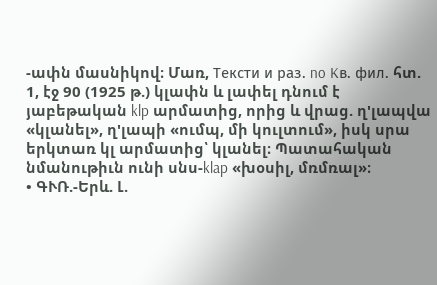-ափն մասնիկով։ Մառ, Teксти и paз. no Kв. фил. հտ. 1, էջ 90 (1925 թ.) կլափն և լափել դնում է յաբեթական klp արմատից, որից և վրաց. ղ'լապվա «կլանել», ղ'լապի «ումպ, մի կուլտում», իսկ սրա երկտառ կլ արմատից՝ կլանել։ Պատահական նմանութիւն ունի սնս-klap «խօսիլ, մռմռալ»։
• ԳՒՌ.-Երև. Լ.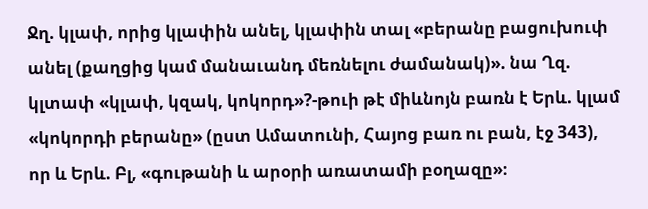Ջղ. կլափ, որից կլափին անել, կլափին տալ «բերանը բացուխուփ անել (քաղցից կամ մանաւանդ մեռնելու ժամանակ)». նա Ղզ. կլտափ «կլափ, կզակ, կոկորդ»?-թուի թէ միևնոյն բառն է Երև. կլամ «կոկորդի բերանը» (ըստ Ամատունի, Հայոց բառ ու բան, էջ 343), որ և Երև. Բլ, «գութանի և արօրի առատամի բօղազը»։